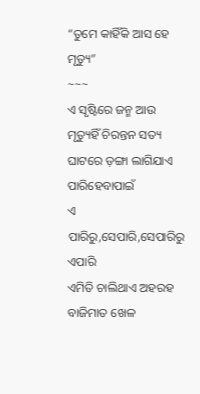“ତୁମେ କାହିଁକି ଆସ ହେ ମୃତ୍ୟୁ”
~~~
ଏ ସୃଷ୍ଟିରେ ଜନ୍ମ ଆଉ ମୃତ୍ୟୁହିଁ ଚିରନ୍ତନ ସତ୍ୟ
ଘାଟରେ ଡ଼ଙ୍ଗା ଲାଗିଯାଏ ପାରିହେବାପାଇଁ
ଏ ପାରିରୁ,ସେପାରି,ସେପାରିରୁ ଏପାରି
ଏମିତି ଚାଲିଥାଏ ଅହରହ ବାଜିମାତ ଖେଳ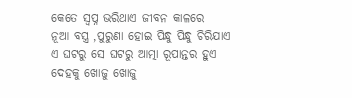କେତେ ସ୍ବପ୍ନ ଭରିଥାଏ ଜୀବନ କାଳରେ
ନୂଆ ବସ୍ତ୍ର ,ପୁରୁଣା ହୋଇ ପିନ୍ଧୁ ପିନ୍ଧୁ ଚିରିଯାଏ
ଏ ଘଟରୁ ସେ ଘଟରୁ ଆତ୍ମା ରୂପାନ୍ତର ହୁଏ
ଦେହକୁ ଖୋଜୁ ଖୋଜୁ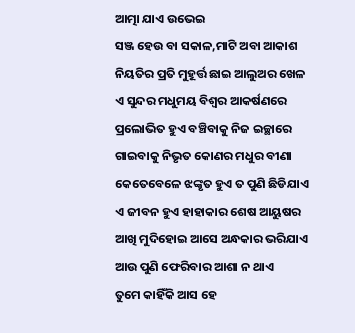ଆତ୍ମା ଯାଏ ଉଭେଇ
ସଞ୍ଜ ହେଉ ବା ସକାଳ,ମାଟି ଅବା ଆକାଶ
ନିୟତିର ପ୍ରତି ମୁହୂର୍ତ୍ତ ଛାଇ ଆଲୁଅର ଖେଳ
ଏ ସୁନ୍ଦର ମଧୁମୟ ବିଶ୍ୱର ଆକର୍ଷଣରେ
ପ୍ରଲୋଭିତ ହୁଏ ବଞ୍ଚିବାକୁ ନିଜ ଇଚ୍ଛାରେ
ଗାଇବାକୁ ନିଭୃତ କୋଣର ମଧୁର ବୀଣା
କେତେବେଳେ ଝଙ୍କୃତ ହୁଏ ତ ପୁଣି ଛିଡିଯାଏ
ଏ ଜୀବନ ହୁଏ ହାହାକାର ଶେଷ ଆୟୁଷର
ଆଖି ମୁଦିହୋଇ ଆସେ ଅନ୍ଧକାର ଭରିଯାଏ
ଆଉ ପୁଣି ଫେରିବାର ଆଶା ନ ଥାଏ
ତୁମେ କାହିଁକି ଆସ ହେ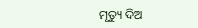ମୃତ୍ୟୁ ଦିଅ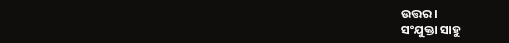ଉତ୍ତର ।
ସଂଯୁକ୍ତା ସାହୁ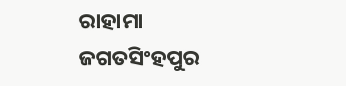ରାହାମା
ଜଗତସିଂହପୁର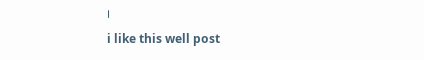।
i like this well post